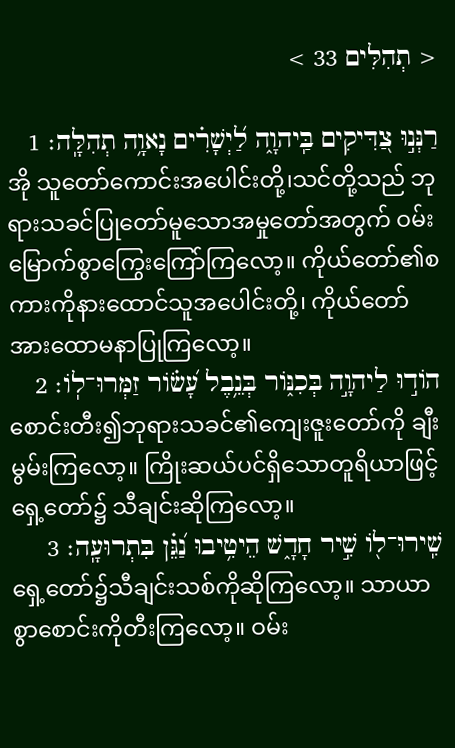< תְהִלִּים 33 >

רַנְּנ֣וּ צַ֭דִּיקִים בַּֽיהוָ֑ה לַ֝יְשָׁרִ֗ים נָאוָ֥ה תְהִלָּֽה׃ 1
အို သူတော်ကောင်းအပေါင်းတို့၊သင်တို့သည် ဘုရားသခင်ပြုတော်မူသောအမှုတော်အတွက် ဝမ်းမြောက်စွာကြွေးကြော်ကြလော့။ ကိုယ်တော်၏စကားကိုနားထောင်သူအပေါင်းတို့၊ ကိုယ်တော်အားထောမနာပြုကြလော့။
הֹוד֣וּ לַיהוָ֣ה בְּכִנֹּ֑ור בְּנֵ֥בֶל עָ֝שֹׂ֗ור זַמְּרוּ־לֹֽו׃ 2
စောင်းတီး၍ဘုရားသခင်၏ကျေးဇူးတော်ကို ချီးမွမ်းကြလော့။ ကြိုးဆယ်ပင်ရှိသောတူရိယာဖြင့်ရှေ့တော်၌ သီချင်းဆိုကြလော့။
שִֽׁירוּ־לֹ֖ו שִׁ֣יר חָדָ֑שׁ הֵיטִ֥יבוּ נַ֝גֵּ֗ן בִּתְרוּעָֽה׃ 3
ရှေ့တော်၌သီချင်းသစ်ကိုဆိုကြလော့။ သာယာစွာစောင်းကိုတီးကြလော့။ ဝမ်း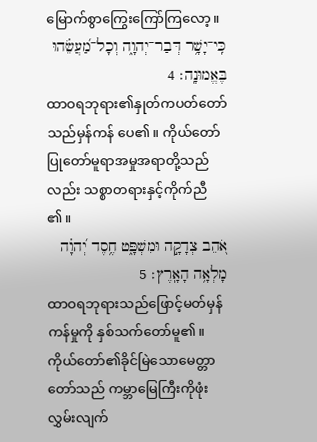မြောက်စွာကြွေးကြော်ကြလော့။
כִּֽי־יָשָׁ֥ר דְּבַר־יְהוָ֑ה וְכָל־מַ֝עֲשֵׂ֗הוּ בֶּאֱמוּנָֽה׃ 4
ထာဝရဘုရား၏နှုတ်ကပတ်တော်သည်မှန်ကန် ပေ၏။ ကိုယ်တော်ပြုတော်မူရာအမှုအရာတို့သည်လည်း သစ္စာတရားနှင့်ကိုက်ညီ၏။
אֹ֭הֵב צְדָקָ֣ה וּמִשְׁפָּ֑ט חֶ֥סֶד יְ֝הוָ֗ה מָלְאָ֥ה הָאָֽרֶץ׃ 5
ထာဝရဘုရားသည်ဖြောင့်မတ်မှန်ကန်မှုကို နှစ်သက်တော်မူ၏။ ကိုယ်တော်၏ခိုင်မြဲသောမေတ္တာတော်သည် ကမ္ဘာမြေကြီးကိုဖုံးလွှမ်းလျက်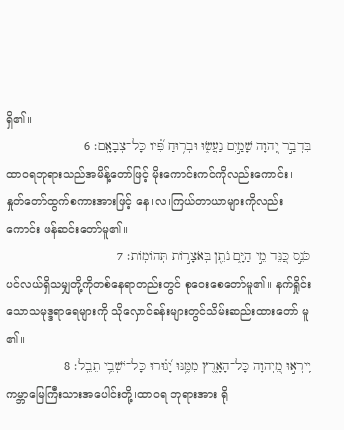ရှိ၏။
בִּדְבַ֣ר יְ֭הוָה שָׁמַ֣יִם נַעֲשׂ֑וּ וּבְר֥וּחַ פִּ֝֗יו כָּל־צְבָאָֽם׃ 6
ထာဝရဘုရားသည်အမိန့်တော်ဖြင့် မိုးကောင်းကင်ကိုလည်းကောင်း၊ နှုတ်တော်ထွက်စကားအားဖြင့် နေ၊လ၊ကြယ်တာယာများကိုလည်းကောင်း ဖန်ဆင်းတော်မူ၏။
כֹּנֵ֣ס כַּ֭נֵּד מֵ֣י הַיָּ֑ם נֹתֵ֖ן בְּאֹצָרֹ֣ות תְּהֹומֹֽות׃ 7
ပင်လယ်ရှိသမျှတို့ကိုတစ်နေရာတည်းတွင် စုဝေးစေတော်မူ၏။ နက်ရှိုင်းသောသမုဒ္ဒရာရေများကို သိုလှောင်ခန်းများတွင်သိမ်းဆည်းထားတော် မူ၏။
יִֽירְא֣וּ מֵ֭יְהוָה כָּל־הָאָ֑רֶץ מִמֶּ֥נּוּ יָ֝ג֗וּרוּ כָּל־יֹשְׁבֵ֥י תֵבֵֽל׃ 8
ကမ္ဘာမြေကြီးသားအပေါင်းတို့၊ထာဝရ ဘုရားအား ရို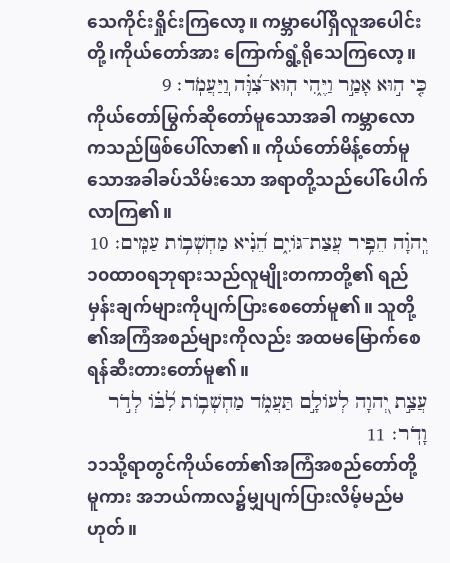သေကိုင်းရှိုင်းကြလော့။ ကမ္ဘာပေါ်ရှိလူအပေါင်းတို့၊ကိုယ်တော်အား ကြောက်ရွံ့ရိုသေကြလော့။
כִּ֤י ה֣וּא אָמַ֣ר וַיֶּ֑הִי הֽוּא־צִ֝וָּ֗ה וֽ͏ַיַּעֲמֹֽד׃ 9
ကိုယ်တော်မြွက်ဆိုတော်မူသောအခါ ကမ္ဘာလောကသည်ဖြစ်ပေါ်လာ၏။ ကိုယ်တော်မိန့်တော်မူသောအခါခပ်သိမ်းသော အရာတို့သည်ပေါ်ပေါက်လာကြ၏။
יְֽהוָ֗ה הֵפִ֥יר עֲצַת־גֹּויִ֑ם הֵ֝נִ֗יא מַחְשְׁבֹ֥ות עַמִּֽים׃ 10
၁၀ထာဝရဘုရားသည်လူမျိုးတကာတို့၏ ရည်မှန်းချက်များကိုပျက်ပြားစေတော်မူ၏။ သူတို့၏အကြံအစည်များကိုလည်း အထမမြောက်စေရန်ဆီးတားတော်မူ၏။
עֲצַ֣ת יְ֭הוָה לְעֹולָ֣ם תַּעֲמֹ֑ד מַחְשְׁבֹ֥ות לִ֝בֹּ֗ו לְדֹ֣ר וָדֹֽר׃ 11
၁၁သို့ရာတွင်ကိုယ်တော်၏အကြံအစည်တော်တို့ မူကား အဘယ်ကာလ၌မျှပျက်ပြားလိမ့်မည်မဟုတ်။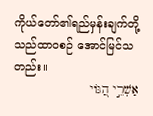ကိုယ်တော်၏ရည်မှန်းချက်တို့သည်ထာဝစဉ် အောင်မြင်သတည်း။
אַשְׁרֵ֣י הַ֭גֹּוי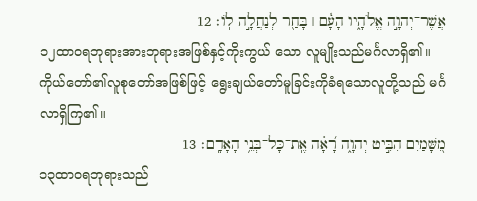אֲשֶׁר־יְהוָ֣ה אֱלֹהָ֑יו הָעָ֓ם ׀ בָּחַ֖ר לְנַחֲלָ֣ה לֹֽו׃ 12
၁၂ထာဝရဘုရားအားဘုရားအဖြစ်နှင့်ကိုးကွယ် သော လူမျိုးသည်မင်္ဂလာရှိ၏။ ကိုယ်တော်၏လူစုတော်အဖြစ်ဖြင့် ရွေးချယ်တော်မူခြင်းကိုခံရသောလူတို့သည် မင်္ဂလာရှိကြ၏။
מִ֭שָּׁמַיִם הִבִּ֣יט יְהוָ֑ה רָ֝אָ֗ה אֶֽת־כָּל־בְּנֵ֥י הָאָדָֽם׃ 13
၁၃ထာဝရဘုရားသည်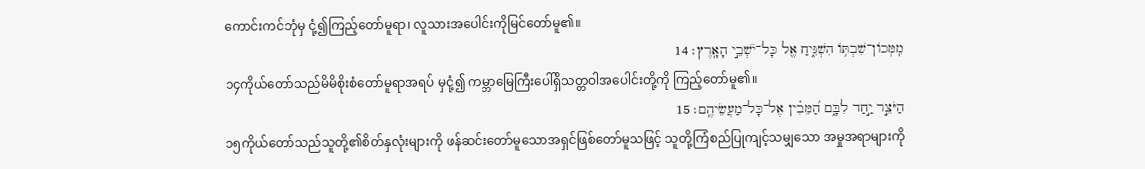ကောင်းကင်ဘုံမှ ငုံ့၍ကြည့်တော်မူရာ၊ လူသားအပေါင်းကိုမြင်တော်မူ၏။
מִֽמְּכֹון־שִׁבְתֹּ֥ו הִשְׁגִּ֑יחַ אֶ֖ל כָּל־יֹשְׁבֵ֣י הָאָֽרֶץ׃ 14
၁၄ကိုယ်တော်သည်မိမိစိုးစံတော်မူရာအရပ် မှငုံ့၍ ကမ္ဘာမြေကြီးပေါ်ရှိသတ္တဝါအပေါင်းတို့ကို ကြည့်တော်မူ၏။
הַיֹּצֵ֣ר יַ֣חַד לִבָּ֑ם הַ֝מֵּבִ֗ין אֶל־כָּל־מַעֲשֵׂיהֶֽם׃ 15
၁၅ကိုယ်တော်သည်သူတို့၏စိတ်နှလုံးများကို ဖန်ဆင်းတော်မူသောအရှင်ဖြစ်တော်မူသဖြင့် သူတို့ကြံစည်ပြုကျင့်သမျှသော အမှုအရာများကို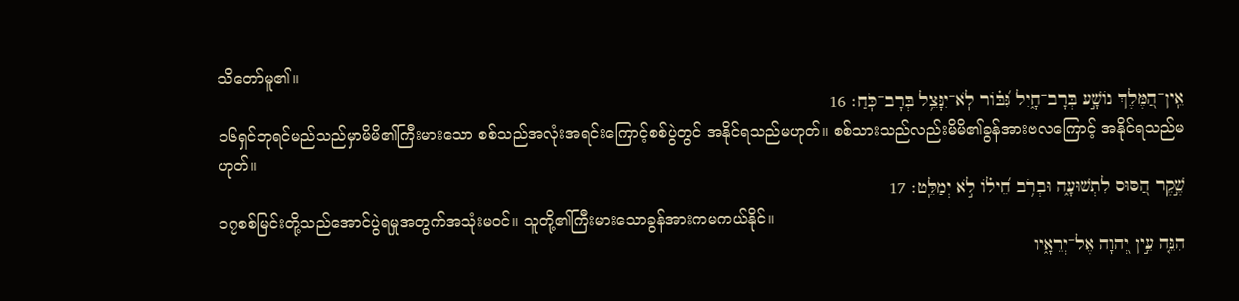သိတော်မူ၏။
אֵֽין־הַ֭מֶּלֶךְ נֹושָׁ֣ע בְּרָב־חָ֑יִל גִּ֝בֹּ֗ור לֹֽא־יִנָּצֵ֥ל בְּרָב־כֹּֽחַ׃ 16
၁၆ရှင်ဘုရင်မည်သည်မှာမိမိ၏ကြီးမားသော စစ်သည်အလုံးအရင်းကြောင့်စစ်ပွဲတွင် အနိုင်ရသည်မဟုတ်။ စစ်သားသည်လည်းမိမိ၏ခွန်အားဗလကြောင့် အနိုင်ရသည်မဟုတ်။
שֶׁ֣קֶר הַ֭סּוּס לִתְשׁוּעָ֑ה וּבְרֹ֥ב חֵ֝ילֹ֗ו לֹ֣א יְמַלֵּֽט׃ 17
၁၇စစ်မြင်းတို့သည်အောင်ပွဲရမှုအတွက်အသုံးမဝင်။ သူတို့၏ကြီးမားသောခွန်အားကမကယ်နိုင်။
הִנֵּ֤ה עֵ֣ין יְ֭הוָה אֶל־יְרֵאָ֑יו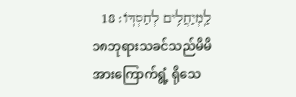לַֽמְיַחֲלִ֥ים לְחַסְדֹּֽו׃ 18
၁၈ဘုရားသခင်သည်မိမိအားကြောက်ရွံ့ ရိုသေ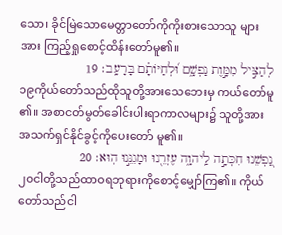သော၊ ခိုင်မြဲသောမေတ္တာတော်ကိုကိုးစားသောသူ များအား ကြည့်ရှုစောင့်ထိန်းတော်မူ၏။
לְהַצִּ֣יל מִמָּ֣וֶת נַפְשָׁ֑ם וּ֝לְחַיֹּותָ֗ם בָּרָעָֽב׃ 19
၁၉ကိုယ်တော်သည်ထိုသူတို့အားသေဘေးမှ ကယ်တော်မူ၏။ အစာငတ်မွတ်ခေါင်းပါးရာကာလများ၌ သူတို့အားအသက်ရှင်နိုင်ခွင့်ကိုပေးတော် မူ၏။
נַ֭פְשֵׁנוּ חִכְּתָ֣ה לַֽיהוָ֑ה עֶזְרֵ֖נוּ וּמָגִנֵּ֣נוּ הֽוּא׃ 20
၂၀ငါတို့သည်ထာဝရဘုရားကိုစောင့်မျှော်ကြ၏။ ကိုယ်တော်သည်ငါ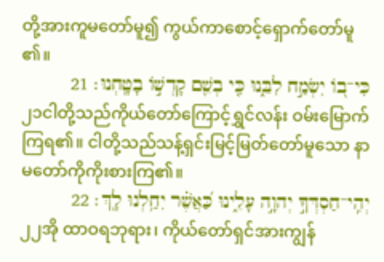တို့အားကူမတော်မူ၍ ကွယ်ကာစောင့်ရှောက်တော်မူ၏။
כִּי־בֹ֭ו יִשְׂמַ֣ח לִבֵּ֑נוּ כִּ֤י בְשֵׁ֖ם קָדְשֹׁ֣ו בָטָֽחְנוּ׃ 21
၂၁ငါတို့သည်ကိုယ်တော်ကြောင့်ရွှင်လန်း ဝမ်းမြောက်ကြရ၏။ ငါတို့သည်သန့်ရှင်းမြင့်မြတ်တော်မူသော နာမတော်ကိုကိုးစားကြ၏။
יְהִֽי־חַסְדְּךָ֣ יְהוָ֣ה עָלֵ֑ינוּ כַּ֝אֲשֶׁ֗ר יִחַ֥לְנוּ לָֽךְ׃ 22
၂၂အို ထာဝရဘုရား၊ ကိုယ်တော်ရှင်အားကျွန်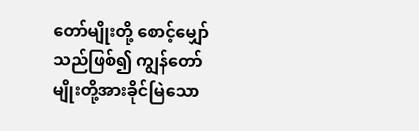တော်မျိုးတို့ စောင့်မျှော်သည်ဖြစ်၍ ကျွန်တော်မျိုးတို့အားခိုင်မြဲသော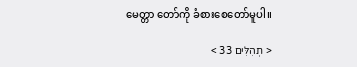မေတ္တာ တော်ကို ခံစားစေတော်မူပါ။

< תְהִלִּים 33 >